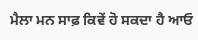ਮੈਲਾ ਮਨ ਸਾਫ਼ ਕਿਵੇਂ ਹੋ ਸਕਦਾ ਹੈ ਆਓ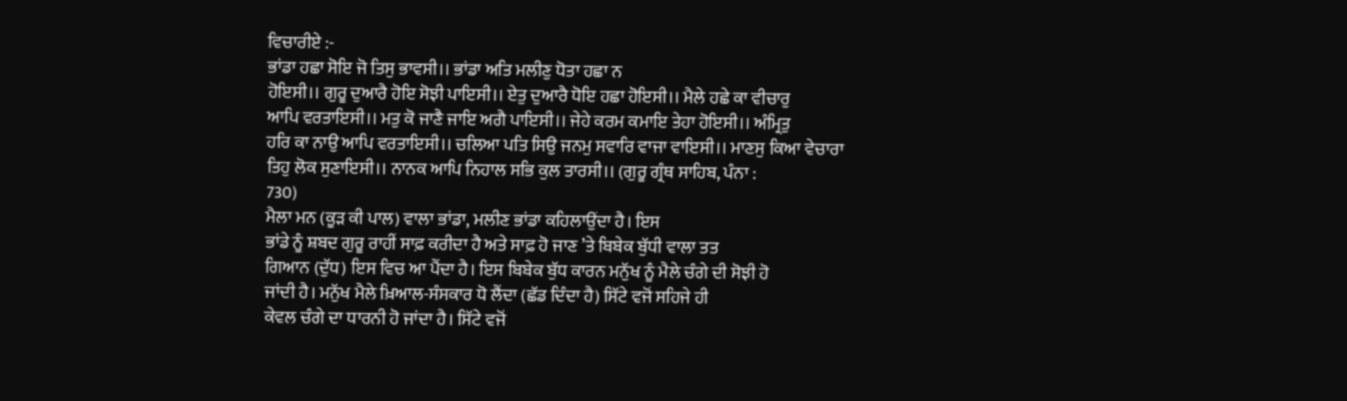ਵਿਚਾਰੀਏ :-
ਭਾਂਡਾ ਹਛਾ ਸੋਇ ਜੋ ਤਿਸੁ ਭਾਵਸੀ।। ਭਾਂਡਾ ਅਤਿ ਮਲੀਣੁ ਧੋਤਾ ਹਛਾ ਨ
ਹੋਇਸੀ।। ਗੁਰੂ ਦੁਆਰੈ ਹੋਇ ਸੋਝੀ ਪਾਇਸੀ।। ਏਤੁ ਦੁਆਰੈ ਧੋਇ ਹਛਾ ਹੋਇਸੀ।। ਮੈਲੇ ਹਛੇ ਕਾ ਵੀਚਾਰੁ
ਆਪਿ ਵਰਤਾਇਸੀ।। ਮਤੁ ਕੋ ਜਾਣੈ ਜਾਇ ਅਗੈ ਪਾਇਸੀ।। ਜੇਹੇ ਕਰਮ ਕਮਾਇ ਤੇਹਾ ਹੋਇਸੀ।। ਅੰਮ੍ਰਿਤੁ
ਹਰਿ ਕਾ ਨਾਉ ਆਪਿ ਵਰਤਾਇਸੀ।। ਚਲਿਆ ਪਤਿ ਸਿਉ ਜਨਮੁ ਸਵਾਰਿ ਵਾਜਾ ਵਾਇਸੀ।। ਮਾਣਸੁ ਕਿਆ ਵੇਚਾਰਾ
ਤਿਹੁ ਲੋਕ ਸੁਣਾਇਸੀ।। ਨਾਨਕ ਆਪਿ ਨਿਹਾਲ ਸਭਿ ਕੁਲ ਤਾਰਸੀ।। (ਗੁਰੂ ਗ੍ਰੰਥ ਸਾਹਿਬ, ਪੰਨਾ :
730)
ਮੈਲਾ ਮਨ (ਕੂੜ ਕੀ ਪਾਲ) ਵਾਲਾ ਭਾਂਡਾ, ਮਲੀਣ ਭਾਂਡਾ ਕਹਿਲਾਉਂਦਾ ਹੈ। ਇਸ
ਭਾਂਡੇ ਨੂੰ ਸ਼ਬਦ ਗੁਰੂ ਰਾਹੀਂ ਸਾਫ਼ ਕਰੀਦਾ ਹੈ ਅਤੇ ਸਾਫ਼ ਹੋ ਜਾਣ ’ਤੇ ਬਿਬੇਕ ਬੁੱਧੀ ਵਾਲਾ ਤਤ
ਗਿਆਨ (ਦੁੱਧ) ਇਸ ਵਿਚ ਆ ਪੈਂਦਾ ਹੈ। ਇਸ ਬਿਬੇਕ ਬੁੱਧ ਕਾਰਨ ਮਨੁੱਖ ਨੂੰ ਮੈਲੇ ਚੰਗੇ ਦੀ ਸੋਝੀ ਹੋ
ਜਾਂਦੀ ਹੈ। ਮਨੁੱਖ ਮੈਲੇ ਖ਼ਿਆਲ-ਸੰਸਕਾਰ ਧੋ ਲੈਂਦਾ (ਛੱਡ ਦਿੰਦਾ ਹੈ) ਸਿੱਟੇ ਵਜੋਂ ਸਹਿਜੇ ਹੀ
ਕੇਵਲ ਚੰਗੇ ਦਾ ਧਾਰਨੀ ਹੋ ਜਾਂਦਾ ਹੈ। ਸਿੱਟੇ ਵਜੋਂ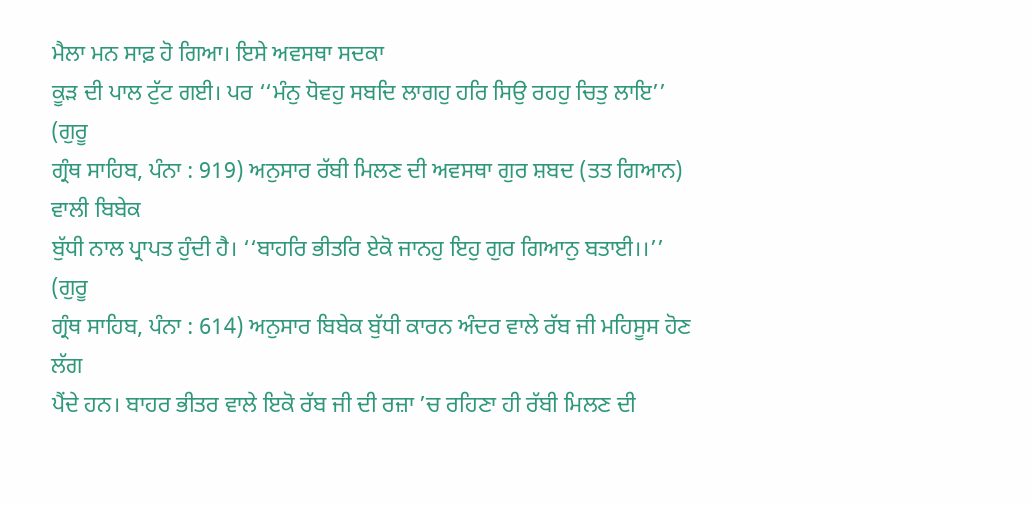ਮੈਲਾ ਮਨ ਸਾਫ਼ ਹੋ ਗਿਆ। ਇਸੇ ਅਵਸਥਾ ਸਦਕਾ
ਕੂੜ ਦੀ ਪਾਲ ਟੁੱਟ ਗਈ। ਪਰ ‘‘ਮੰਨੁ ਧੋਵਹੁ ਸਬਦਿ ਲਾਗਹੁ ਹਰਿ ਸਿਉ ਰਹਹੁ ਚਿਤੁ ਲਾਇ’’ (ਗੁਰੂ
ਗ੍ਰੰਥ ਸਾਹਿਬ, ਪੰਨਾ : 919) ਅਨੁਸਾਰ ਰੱਬੀ ਮਿਲਣ ਦੀ ਅਵਸਥਾ ਗੁਰ ਸ਼ਬਦ (ਤਤ ਗਿਆਨ) ਵਾਲੀ ਬਿਬੇਕ
ਬੁੱਧੀ ਨਾਲ ਪ੍ਰਾਪਤ ਹੁੰਦੀ ਹੈ। ‘‘ਬਾਹਰਿ ਭੀਤਰਿ ਏਕੋ ਜਾਨਹੁ ਇਹੁ ਗੁਰ ਗਿਆਨੁ ਬਤਾਈ।।’’ (ਗੁਰੂ
ਗ੍ਰੰਥ ਸਾਹਿਬ, ਪੰਨਾ : 614) ਅਨੁਸਾਰ ਬਿਬੇਕ ਬੁੱਧੀ ਕਾਰਨ ਅੰਦਰ ਵਾਲੇ ਰੱਬ ਜੀ ਮਹਿਸੂਸ ਹੋਣ ਲੱਗ
ਪੈਂਦੇ ਹਨ। ਬਾਹਰ ਭੀਤਰ ਵਾਲੇ ਇਕੋ ਰੱਬ ਜੀ ਦੀ ਰਜ਼ਾ ’ਚ ਰਹਿਣਾ ਹੀ ਰੱਬੀ ਮਿਲਣ ਦੀ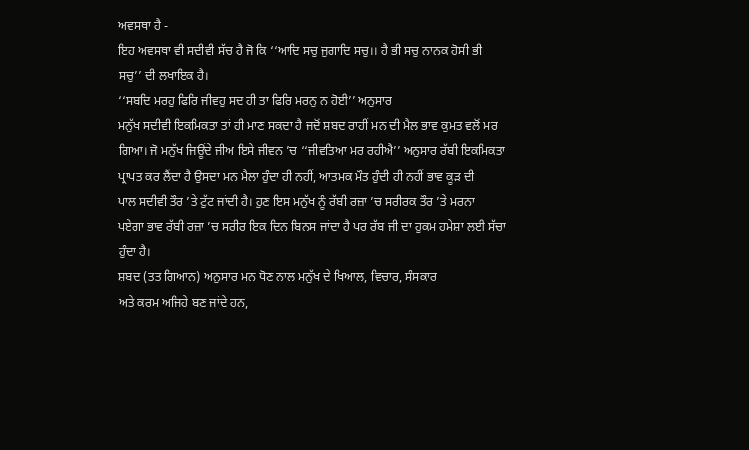ਅਵਸਥਾ ਹੈ -
ਇਹ ਅਵਸਥਾ ਵੀ ਸਦੀਵੀ ਸੱਚ ਹੈ ਜੋ ਕਿ ‘‘ਆਦਿ ਸਚੁ ਜੁਗਾਦਿ ਸਚੁ।। ਹੈ ਭੀ ਸਚੁ ਨਾਨਕ ਹੋਸੀ ਭੀ
ਸਚੁ’’ ਦੀ ਲਖਾਇਕ ਹੈ।
‘‘ਸਬਦਿ ਮਰਹੁ ਫਿਰਿ ਜੀਵਹੁ ਸਦ ਹੀ ਤਾ ਫਿਰਿ ਮਰਨੁ ਨ ਹੋਈ’’ ਅਨੁਸਾਰ
ਮਨੁੱਖ ਸਦੀਵੀ ਇਕਮਿਕਤਾ ਤਾਂ ਹੀ ਮਾਣ ਸਕਦਾ ਹੈ ਜਦੋਂ ਸ਼ਬਦ ਰਾਹੀਂ ਮਨ ਦੀ ਮੈਲ ਭਾਵ ਕੁਮਤ ਵਲੋਂ ਮਰ
ਗਿਆ। ਜੋ ਮਨੁੱਖ ਜਿਊਂਦੇ ਜੀਅ ਇਸੇ ਜੀਵਨ ’ਚ ‘‘ਜੀਵਤਿਆ ਮਰ ਰਹੀਐ’’ ਅਨੁਸਾਰ ਰੱਬੀ ਇਕਮਿਕਤਾ
ਪ੍ਰਾਪਤ ਕਰ ਲੈਂਦਾ ਹੈ ਉਸਦਾ ਮਨ ਮੈਲਾ ਹੁੰਦਾ ਹੀ ਨਹੀਂ, ਆਤਮਕ ਮੌਤ ਹੁੰਦੀ ਹੀ ਨਹੀਂ ਭਾਵ ਕੂੜ ਦੀ
ਪਾਲ ਸਦੀਵੀ ਤੌਰ ’ਤੇ ਟੁੱਟ ਜਾਂਦੀ ਹੈ। ਹੁਣ ਇਸ ਮਨੁੱਖ ਨੂੰ ਰੱਬੀ ਰਜ਼ਾ ’ਚ ਸਰੀਰਕ ਤੌਰ ’ਤੇ ਮਰਨਾ
ਪਏਗਾ ਭਾਵ ਰੱਬੀ ਰਜ਼ਾ ’ਚ ਸਰੀਰ ਇਕ ਦਿਨ ਬਿਨਸ ਜਾਂਦਾ ਹੈ ਪਰ ਰੱਬ ਜੀ ਦਾ ਹੁਕਮ ਹਮੇਸ਼ਾ ਲਈ ਸੱਚਾ
ਹੁੰਦਾ ਹੈ।
ਸ਼ਬਦ (ਤਤ ਗਿਆਨ) ਅਨੁਸਾਰ ਮਨ ਧੋਣ ਨਾਲ ਮਨੁੱਖ ਦੇ ਖਿਆਲ, ਵਿਚਾਰ, ਸੰਸਕਾਰ
ਅਤੇ ਕਰਮ ਅਜਿਹੇ ਬਣ ਜਾਂਦੇ ਹਨ,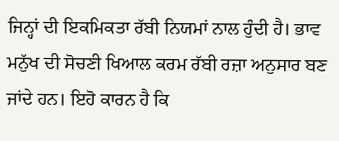ਜਿਨ੍ਹਾਂ ਦੀ ਇਕਮਿਕਤਾ ਰੱਬੀ ਨਿਯਮਾਂ ਨਾਲ ਹੁੰਦੀ ਹੈ। ਭਾਵ
ਮਨੁੱਖ ਦੀ ਸੋਚਣੀ ਖਿਆਲ ਕਰਮ ਰੱਬੀ ਰਜ਼ਾ ਅਨੁਸਾਰ ਬਣ ਜਾਂਦੇ ਹਨ। ਇਹੋ ਕਾਰਨ ਹੈ ਕਿ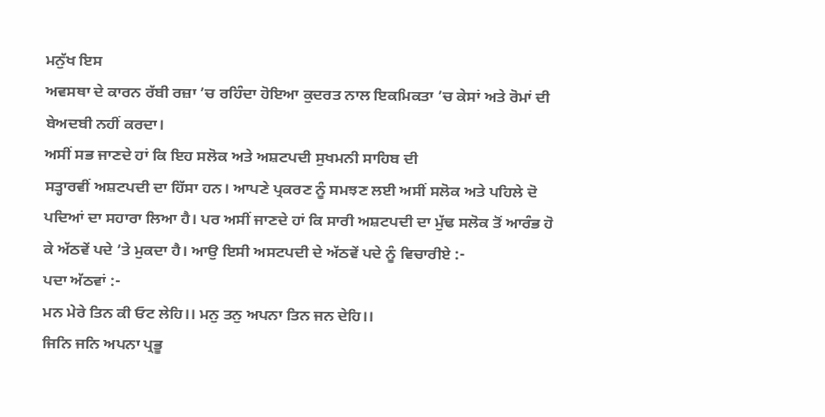ਮਨੁੱਖ ਇਸ
ਅਵਸਥਾ ਦੇ ਕਾਰਨ ਰੱਬੀ ਰਜ਼ਾ ’ਚ ਰਹਿੰਦਾ ਹੋਇਆ ਕੁਦਰਤ ਨਾਲ ਇਕਮਿਕਤਾ ’ਚ ਕੇਸਾਂ ਅਤੇ ਰੋਮਾਂ ਦੀ
ਬੇਅਦਬੀ ਨਹੀਂ ਕਰਦਾ।
ਅਸੀਂ ਸਭ ਜਾਣਦੇ ਹਾਂ ਕਿ ਇਹ ਸਲੋਕ ਅਤੇ ਅਸ਼ਟਪਦੀ ਸੁਖਮਨੀ ਸਾਹਿਬ ਦੀ
ਸਤ੍ਹਾਰਵੀਂ ਅਸ਼ਟਪਦੀ ਦਾ ਹਿੱਸਾ ਹਨ। ਆਪਣੇ ਪ੍ਰਕਰਣ ਨੂੰ ਸਮਝਣ ਲਈ ਅਸੀਂ ਸਲੋਕ ਅਤੇ ਪਹਿਲੇ ਦੋ
ਪਦਿਆਂ ਦਾ ਸਹਾਰਾ ਲਿਆ ਹੈ। ਪਰ ਅਸੀਂ ਜਾਣਦੇ ਹਾਂ ਕਿ ਸਾਰੀ ਅਸ਼ਟਪਦੀ ਦਾ ਮੁੱਢ ਸਲੋਕ ਤੋਂ ਆਰੰਭ ਹੋ
ਕੇ ਅੱਠਵੇਂ ਪਦੇ ’ਤੇ ਮੁਕਦਾ ਹੈ। ਆਉ ਇਸੀ ਅਸਟਪਦੀ ਦੇ ਅੱਠਵੇਂ ਪਦੇ ਨੂੰ ਵਿਚਾਰੀਏ :-
ਪਦਾ ਅੱਠਵਾਂ :-
ਮਨ ਮੇਰੇ ਤਿਨ ਕੀ ਓਟ ਲੇਹਿ।। ਮਨੁ ਤਨੁ ਅਪਨਾ ਤਿਨ ਜਨ ਦੇਹਿ।।
ਜਿਨਿ ਜਨਿ ਅਪਨਾ ਪ੍ਰਭੂ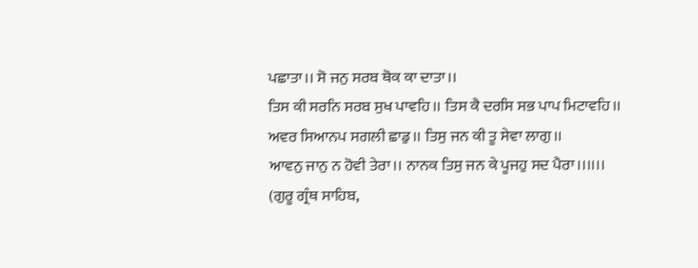ਪਛਾਤਾ।। ਸੋ ਜਨੁ ਸਰਬ ਥੋਕ ਕਾ ਦਾਤਾ।।
ਤਿਸ ਕੀ ਸਰਨਿ ਸਰਬ ਸੁਖ ਪਾਵਹਿ।। ਤਿਸ ਕੈ ਦਰਸਿ ਸਭ ਪਾਪ ਮਿਟਾਵਹਿ।।
ਅਵਰ ਸਿਆਨਪ ਸਗਲੀ ਛਾਡੁ।। ਤਿਸੁ ਜਨ ਕੀ ਤੂ ਸੇਵਾ ਲਾਗੁ।।
ਆਵਨੁ ਜਾਨੁ ਨ ਹੋਵੀ ਤੇਰਾ।। ਨਾਨਕ ਤਿਸੁ ਜਨ ਕੇ ਪੂਜਹੁ ਸਦ ਪੈਰਾ।।।।।।
(ਗੁਰੂ ਗ੍ਰੰਥ ਸਾਹਿਬ,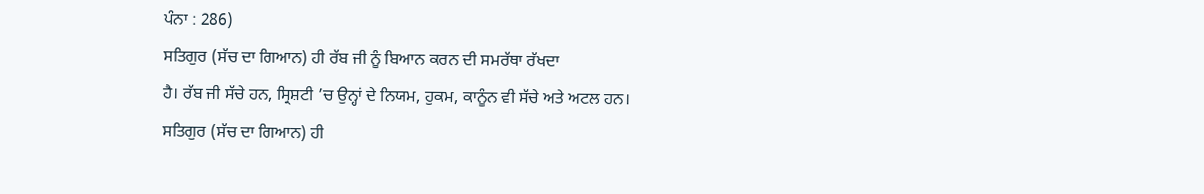ਪੰਨਾ : 286)
ਸਤਿਗੁਰ (ਸੱਚ ਦਾ ਗਿਆਨ) ਹੀ ਰੱਬ ਜੀ ਨੂੰ ਬਿਆਨ ਕਰਨ ਦੀ ਸਮਰੱਥਾ ਰੱਖਦਾ
ਹੈ। ਰੱਬ ਜੀ ਸੱਚੇ ਹਨ, ਸ੍ਰਿਸ਼ਟੀ ’ਚ ਉਨ੍ਹਾਂ ਦੇ ਨਿਯਮ, ਹੁਕਮ, ਕਾਨੂੰਨ ਵੀ ਸੱਚੇ ਅਤੇ ਅਟਲ ਹਨ।
ਸਤਿਗੁਰ (ਸੱਚ ਦਾ ਗਿਆਨ) ਹੀ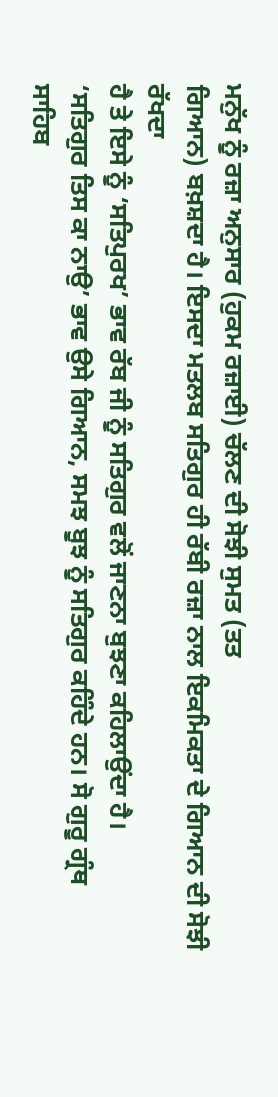ਮਨੁੱਖ ਨੂੰ ਰਜ਼ਾ ਅਨੁਸਾਰ (ਹੁਕਮ ਰਜ਼ਾਈ) ਚੱਲਣ ਦੀ ਸੋਝੀ ਸੁਮਤ (ਤਤ
ਗਿਆਨ) ਬਖ਼ਸ਼ਦਾ ਹੈ। ਇਸਦਾ ਮਤਲਬ ਸਤਿਗੁਰ ਹੀ ਰੱਬੀ ਰਜ਼ਾ ਨਾਲ ਇਕਮਿਕਤਾ ਦੇ ਗਿਆਨ ਦੀ ਸੋਝੀ ਰੱਖਦਾ
ਹੈ ਤੇ ਇਸੇ ਨੂੰ ‘ਸਤਿਪੁਰਖ’ ਭਾਵ ਰੱਬ ਜੀ ਨੂੰ ਸਤਿਗੁਰ ਵਲੋਂ ਜਾਣਨਾ ਬੁਝਣਾ ਕਹਿਲਾਉਂਦਾ ਹੈ।
‘ਸਤਿਗੁਰ ਤਿਸ ਕਾ ਨਾਉ’ ਭਾਵ ਉਸੇ ਗਿਆਨ, ਸਮਝ ਬੂਝ ਨੂੰ ਸਤਿਗੁਰ ਕਹਿੰਦੇ ਹਨ। ਸੋ ਗੁਰੂ ਗ੍ਰੰਥ
ਸਾਹਿਬ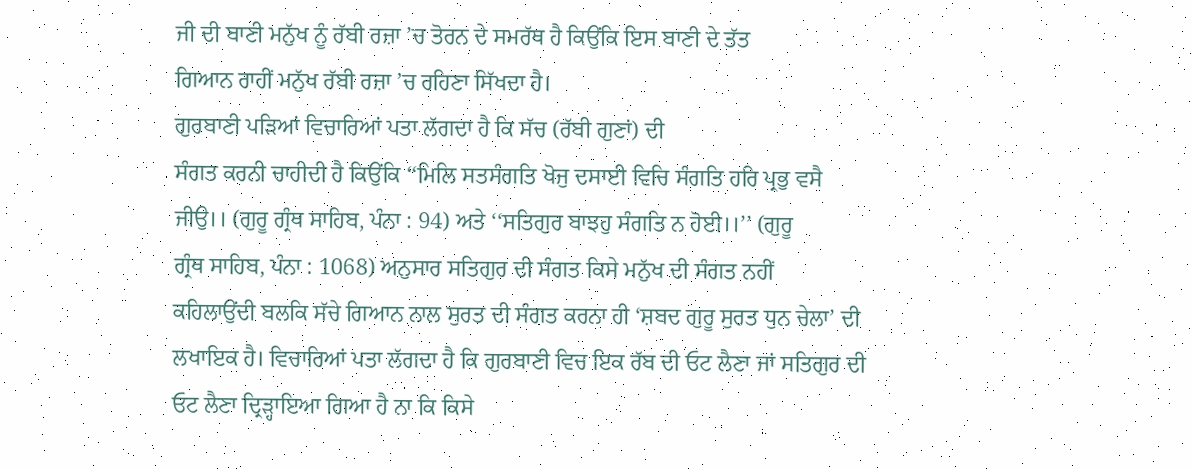ਜੀ ਦੀ ਬਾਣੀ ਮਨੁੱਖ ਨੂੰ ਰੱਬੀ ਰਜ਼ਾ ’ਚ ਤੋਰਨ ਦੇ ਸਮਰੱਥ ਹੈ ਕਿਉਂਕਿ ਇਸ ਬਾਣੀ ਦੇ ਤੱਤ
ਗਿਆਨ ਰਾਹੀਂ ਮਨੁੱਖ ਰੱਬੀ ਰਜ਼ਾ ’ਚ ਰਹਿਣਾ ਸਿੱਖਦਾ ਹੈ।
ਗੁਰਬਾਣੀ ਪੜਿਆਂ ਵਿਚਾਰਿਆਂ ਪਤਾ ਲੱਗਦਾ ਹੈ ਕਿ ਸੱਚ (ਰੱਬੀ ਗੁਣਾਂ) ਦੀ
ਸੰਗਤ ਕਰਨੀ ਚਾਹੀਦੀ ਹੈ ਕਿਉਂਕਿ ‘‘ਮਿਲਿ ਸਤਸੰਗਤਿ ਖੋਜੁ ਦਸਾਈ ਵਿਚਿ ਸੰਗਤਿ ਹਰਿ ਪ੍ਰਭੁ ਵਸੈ
ਜੀਉ।। (ਗੁਰੂ ਗ੍ਰੰਥ ਸਾਹਿਬ, ਪੰਨਾ : 94) ਅਤੇ ‘‘ਸਤਿਗੁਰ ਬਾਝਹੁ ਸੰਗਤਿ ਨ ਹੋਈ।।’’ (ਗੁਰੂ
ਗ੍ਰੰਥ ਸਾਹਿਬ, ਪੰਨਾ : 1068) ਅਨੁਸਾਰ ਸਤਿਗੁਰ ਦੀ ਸੰਗਤ ਕਿਸੇ ਮਨੁੱਖ ਦੀ ਸੰਗਤ ਨਹੀਂ
ਕਹਿਲਾਉਂਦੀ ਬਲਕਿ ਸੱਚੇ ਗਿਆਨ ਨਾਲ ਸੁਰਤ ਦੀ ਸੰਗਤ ਕਰਨਾ ਹੀ ‘ਸ਼ਬਦ ਗੁਰੂ ਸੁਰਤ ਧੁਨ ਚੇਲਾ’ ਦੀ
ਲਖਾਇਕ ਹੈ। ਵਿਚਾਰਿਆਂ ਪਤਾ ਲੱਗਦਾ ਹੈ ਕਿ ਗੁਰਬਾਣੀ ਵਿਚ ਇਕ ਰੱਬ ਦੀ ਓਟ ਲੈਣਾ ਜਾਂ ਸਤਿਗੁਰ ਦੀ
ਓਟ ਲੈਣਾ ਦ੍ਰਿੜ੍ਹਾਇਆ ਗਿਆ ਹੈ ਨਾ ਕਿ ਕਿਸੇ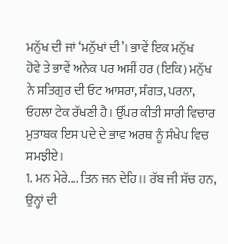ਮਨੁੱਖ ਦੀ ਜਾਂ ‘ਮਨੁੱਖਾਂ ਦੀ’। ਭਾਵੇਂ ਇਕ ਮਨੁੱਖ
ਹੋਵੇ ਤੇ ਭਾਵੇਂ ਅਨੇਕ ਪਰ ਅਸੀਂ ਹਰ (ਇਕਿ) ਮਨੁੱਖ ਨੇ ਸਤਿਗੁਰ ਦੀ ਓਟ ਆਸਰਾ, ਸੰਗਤ, ਪਰਨਾ,
ਓਹਲਾ ਟੇਕ ਰੱਖਣੀ ਹੈ। ਉੱਪਰ ਕੀਤੀ ਸਾਰੀ ਵਿਚਾਰ ਮੁਤਾਬਕ ਇਸ ਪਦੇ ਦੇ ਭਾਵ ਅਰਥ ਨੂੰ ਸੰਖੇਪ ਵਿਚ
ਸਮਝੀਏ।
1. ਮਨ ਮੇਰੇ.... ਤਿਨ ਜਨ ਦੇਹਿ।। ਰੱਬ ਜੀ ਸੱਚ ਹਨ, ਉਨ੍ਹਾਂ ਦੀ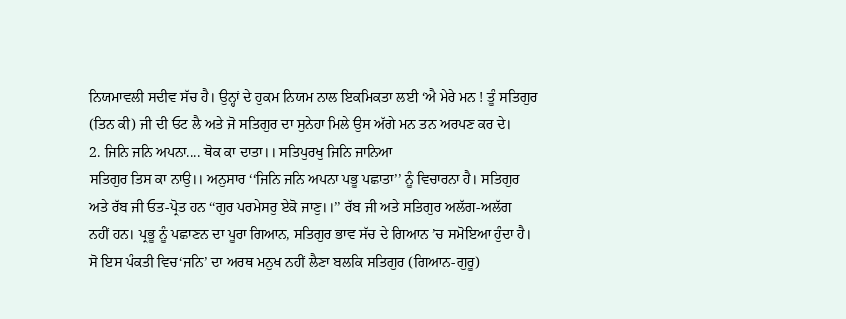ਨਿਯਮਾਵਲੀ ਸਦੀਵ ਸੱਚ ਹੈ। ਉਨ੍ਹਾਂ ਦੇ ਹੁਕਮ ਨਿਯਮ ਨਾਲ ਇਕਮਿਕਤਾ ਲਈ ‘ਐ ਮੇਰੇ ਮਨ ! ਤੂੰ ਸਤਿਗੁਰ
(ਤਿਨ ਕੀ) ਜੀ ਦੀ ਓਟ ਲੈ ਅਤੇ ਜੋ ਸਤਿਗੁਰ ਦਾ ਸੁਨੇਹਾ ਮਿਲੇ ਉਸ ਅੱਗੇ ਮਨ ਤਨ ਅਰਪਣ ਕਰ ਦੇ।
2. ਜਿਨਿ ਜਨਿ ਅਪਨਾ.... ਥੋਕ ਕਾ ਦਾਤਾ।। ਸਤਿਪੁਰਖੁ ਜਿਨਿ ਜਾਨਿਆ
ਸਤਿਗੁਰ ਤਿਸ ਕਾ ਨਾਉ।। ਅਨੁਸਾਰ ‘‘ਜਿਨਿ ਜਨਿ ਅਪਨਾ ਪਭੂ ਪਛਾਤਾ’’ ਨੂੰ ਵਿਚਾਰਨਾ ਹੈ। ਸਤਿਗੁਰ
ਅਤੇ ਰੱਬ ਜੀ ਓਤ-ਪ੍ਰੋਤ ਹਨ ‘‘ਗੁਰ ਪਰਮੇਸਰੁ ਏਕੋ ਜਾਣੁ।।’’ ਰੱਬ ਜੀ ਅਤੇ ਸਤਿਗੁਰ ਅਲੱਗ-ਅਲੱਗ
ਨਹੀਂ ਹਨ। ਪ੍ਰਭੂ ਨੂੰ ਪਛਾਣਨ ਦਾ ਪੂਰਾ ਗਿਆਨ, ਸਤਿਗੁਰ ਭਾਵ ਸੱਚ ਦੇ ਗਿਆਨ ’ਚ ਸਮੋਇਆ ਹੁੰਦਾ ਹੈ।
ਸੋ ਇਸ ਪੰਕਤੀ ਵਿਚ‘ਜਨਿ’ ਦਾ ਅਰਥ ਮਨੁਖ ਨਹੀਂ ਲੈਣਾ ਬਲਕਿ ਸਤਿਗੁਰ (ਗਿਆਨ-ਗੁਰੂ)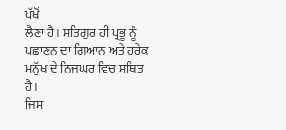ਪੱਖੋਂ
ਲੈਣਾ ਹੈ। ਸਤਿਗੁਰ ਹੀ ਪ੍ਰਭੂ ਨੂੰ ਪਛਾਣਨ ਦਾ ਗਿਆਨ ਅਤੇ ਹਰੇਕ ਮਨੁੱਖ ਦੇ ਨਿਜਘਰ ਵਿਚ ਸਥਿਤ ਹੈ।
ਜਿਸ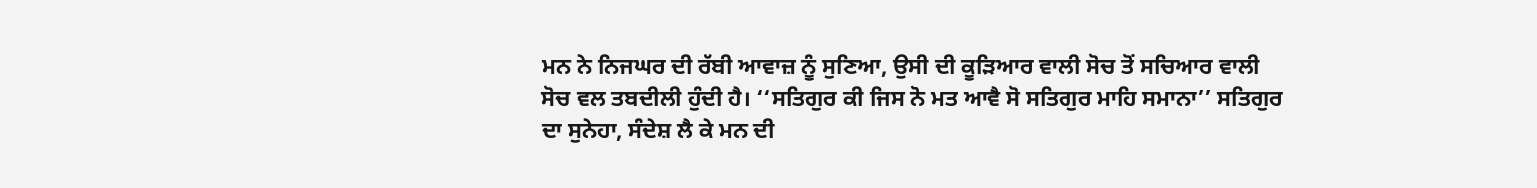ਮਨ ਨੇ ਨਿਜਘਰ ਦੀ ਰੱਬੀ ਆਵਾਜ਼ ਨੂੰ ਸੁਣਿਆ, ਉਸੀ ਦੀ ਕੂੜਿਆਰ ਵਾਲੀ ਸੋਚ ਤੋਂ ਸਚਿਆਰ ਵਾਲੀ
ਸੋਚ ਵਲ ਤਬਦੀਲੀ ਹੁੰਦੀ ਹੈ। ‘‘ਸਤਿਗੁਰ ਕੀ ਜਿਸ ਨੋ ਮਤ ਆਵੈ ਸੋ ਸਤਿਗੁਰ ਮਾਹਿ ਸਮਾਨਾ’’ ਸਤਿਗੁਰ
ਦਾ ਸੁਨੇਹਾ, ਸੰਦੇਸ਼ ਲੈ ਕੇ ਮਨ ਦੀ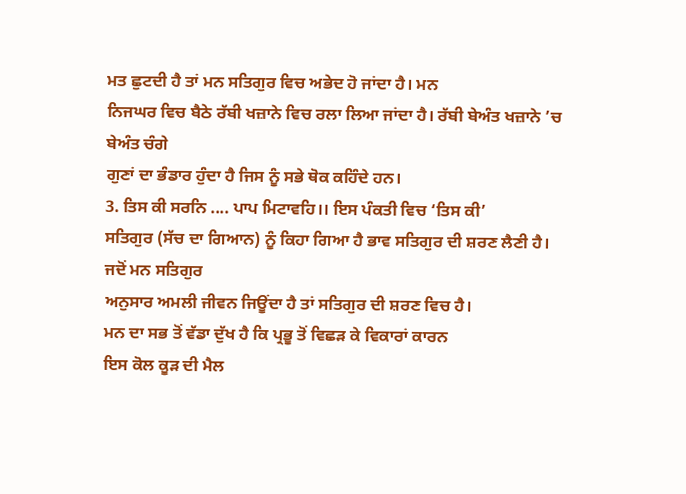ਮਤ ਛੁਟਦੀ ਹੈ ਤਾਂ ਮਨ ਸਤਿਗੁਰ ਵਿਚ ਅਭੇਦ ਹੋ ਜਾਂਦਾ ਹੈ। ਮਨ
ਨਿਜਘਰ ਵਿਚ ਬੈਠੇ ਰੱਬੀ ਖਜ਼ਾਨੇ ਵਿਚ ਰਲਾ ਲਿਆ ਜਾਂਦਾ ਹੈ। ਰੱਬੀ ਬੇਅੰਤ ਖਜ਼ਾਨੇ ’ਚ ਬੇਅੰਤ ਚੰਗੇ
ਗੁਣਾਂ ਦਾ ਭੰਡਾਰ ਹੁੰਦਾ ਹੈ ਜਿਸ ਨੂੰ ਸਭੇ ਥੋਕ ਕਹਿੰਦੇ ਹਨ।
3. ਤਿਸ ਕੀ ਸਰਨਿ .... ਪਾਪ ਮਿਟਾਵਹਿ।। ਇਸ ਪੰਕਤੀ ਵਿਚ ‘ਤਿਸ ਕੀ’
ਸਤਿਗੁਰ (ਸੱਚ ਦਾ ਗਿਆਨ) ਨੂੰ ਕਿਹਾ ਗਿਆ ਹੈ ਭਾਵ ਸਤਿਗੁਰ ਦੀ ਸ਼ਰਣ ਲੈਣੀ ਹੈ। ਜਦੋਂ ਮਨ ਸਤਿਗੁਰ
ਅਨੁਸਾਰ ਅਮਲੀ ਜੀਵਨ ਜਿਊਂਦਾ ਹੈ ਤਾਂ ਸਤਿਗੁਰ ਦੀ ਸ਼ਰਣ ਵਿਚ ਹੈ।
ਮਨ ਦਾ ਸਭ ਤੋਂ ਵੱਡਾ ਦੁੱਖ ਹੈ ਕਿ ਪ੍ਰਭੂ ਤੋਂ ਵਿਛੜ ਕੇ ਵਿਕਾਰਾਂ ਕਾਰਨ
ਇਸ ਕੋਲ ਕੂੜ ਦੀ ਮੈਲ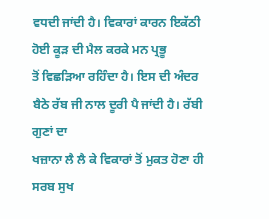ਵਧਦੀ ਜਾਂਦੀ ਹੈ। ਵਿਕਾਰਾਂ ਕਾਰਨ ਇਕੱਠੀ ਹੋਈ ਕੂੜ ਦੀ ਮੈਲ ਕਰਕੇ ਮਨ ਪ੍ਰਭੂ
ਤੋਂ ਵਿਛੜਿਆ ਰਹਿੰਦਾ ਹੈ। ਇਸ ਦੀ ਅੰਦਰ ਬੈਠੇ ਰੱਬ ਜੀ ਨਾਲ ਦੂਰੀ ਪੈ ਜਾਂਦੀ ਹੈ। ਰੱਬੀ ਗੁਣਾਂ ਦਾ
ਖਜ਼ਾਨਾ ਲੈ ਲੈ ਕੇ ਵਿਕਾਰਾਂ ਤੋਂ ਮੁਕਤ ਹੋਣਾ ਹੀ ਸਰਬ ਸੁਖ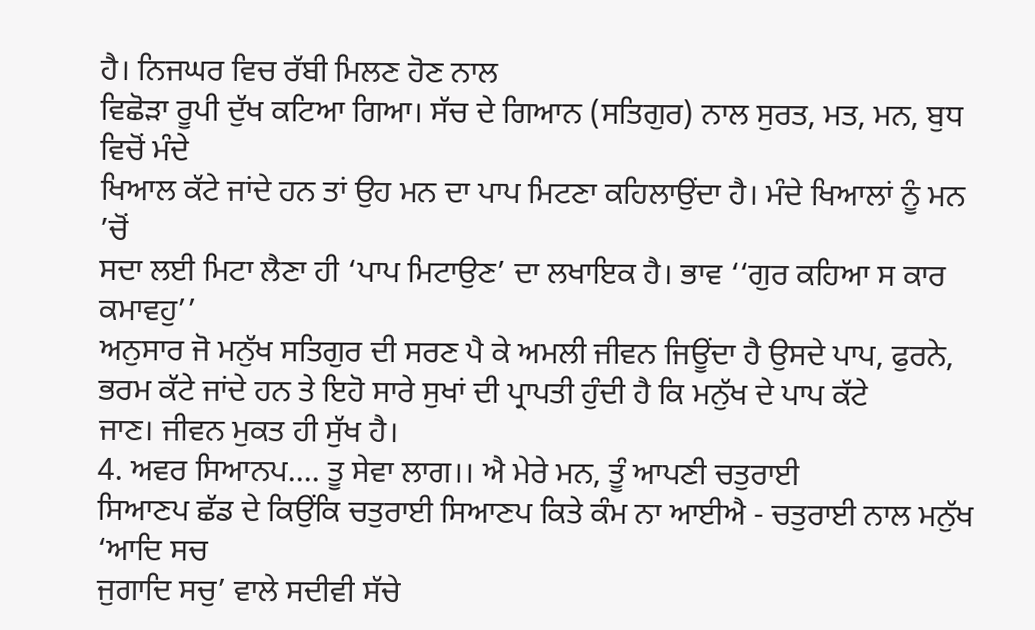ਹੈ। ਨਿਜਘਰ ਵਿਚ ਰੱਬੀ ਮਿਲਣ ਹੋਣ ਨਾਲ
ਵਿਛੋੜਾ ਰੂਪੀ ਦੁੱਖ ਕਟਿਆ ਗਿਆ। ਸੱਚ ਦੇ ਗਿਆਨ (ਸਤਿਗੁਰ) ਨਾਲ ਸੁਰਤ, ਮਤ, ਮਨ, ਬੁਧ ਵਿਚੋਂ ਮੰਦੇ
ਖਿਆਲ ਕੱਟੇ ਜਾਂਦੇ ਹਨ ਤਾਂ ਉਹ ਮਨ ਦਾ ਪਾਪ ਮਿਟਣਾ ਕਹਿਲਾਉਂਦਾ ਹੈ। ਮੰਦੇ ਖਿਆਲਾਂ ਨੂੰ ਮਨ ’ਚੋਂ
ਸਦਾ ਲਈ ਮਿਟਾ ਲੈਣਾ ਹੀ ‘ਪਾਪ ਮਿਟਾਉਣ’ ਦਾ ਲਖਾਇਕ ਹੈ। ਭਾਵ ‘‘ਗੁਰ ਕਹਿਆ ਸ ਕਾਰ ਕਮਾਵਹੁ’’
ਅਨੁਸਾਰ ਜੋ ਮਨੁੱਖ ਸਤਿਗੁਰ ਦੀ ਸਰਣ ਪੈ ਕੇ ਅਮਲੀ ਜੀਵਨ ਜਿਊਂਦਾ ਹੈ ਉਸਦੇ ਪਾਪ, ਫੁਰਨੇ,
ਭਰਮ ਕੱਟੇ ਜਾਂਦੇ ਹਨ ਤੇ ਇਹੋ ਸਾਰੇ ਸੁਖਾਂ ਦੀ ਪ੍ਰਾਪਤੀ ਹੁੰਦੀ ਹੈ ਕਿ ਮਨੁੱਖ ਦੇ ਪਾਪ ਕੱਟੇ
ਜਾਣ। ਜੀਵਨ ਮੁਕਤ ਹੀ ਸੁੱਖ ਹੈ।
4. ਅਵਰ ਸਿਆਨਪ.... ਤੂ ਸੇਵਾ ਲਾਗ।। ਐ ਮੇਰੇ ਮਨ, ਤੂੰ ਆਪਣੀ ਚਤੁਰਾਈ
ਸਿਆਣਪ ਛੱਡ ਦੇ ਕਿਉਂਕਿ ਚਤੁਰਾਈ ਸਿਆਣਪ ਕਿਤੇ ਕੰਮ ਨਾ ਆਈਐ - ਚਤੁਰਾਈ ਨਾਲ ਮਨੁੱਖ ‘ਆਦਿ ਸਚ
ਜੁਗਾਦਿ ਸਚੁ’ ਵਾਲੇ ਸਦੀਵੀ ਸੱਚੇ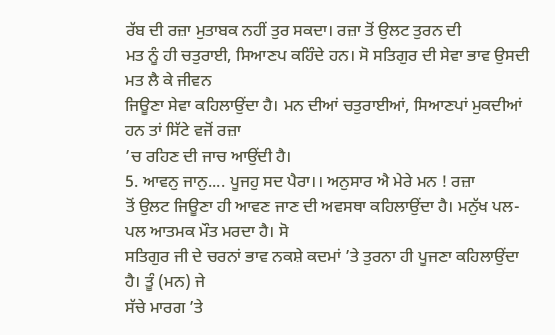ਰੱਬ ਦੀ ਰਜ਼ਾ ਮੁਤਾਬਕ ਨਹੀਂ ਤੁਰ ਸਕਦਾ। ਰਜ਼ਾ ਤੋਂ ਉਲਟ ਤੁਰਨ ਦੀ
ਮਤ ਨੂੰ ਹੀ ਚਤੁਰਾਈ, ਸਿਆਣਪ ਕਹਿੰਦੇ ਹਨ। ਸੋ ਸਤਿਗੁਰ ਦੀ ਸੇਵਾ ਭਾਵ ਉਸਦੀ ਮਤ ਲੈ ਕੇ ਜੀਵਨ
ਜਿਊਣਾ ਸੇਵਾ ਕਹਿਲਾਉਂਦਾ ਹੈ। ਮਨ ਦੀਆਂ ਚਤੁਰਾਈਆਂ, ਸਿਆਣਪਾਂ ਮੁਕਦੀਆਂ ਹਨ ਤਾਂ ਸਿੱਟੇ ਵਜੋਂ ਰਜ਼ਾ
’ਚ ਰਹਿਣ ਦੀ ਜਾਚ ਆਉਂਦੀ ਹੈ।
5. ਆਵਨੁ ਜਾਨੁ.... ਪੂਜਹੁ ਸਦ ਪੈਰਾ।। ਅਨੁਸਾਰ ਐ ਮੇਰੇ ਮਨ ! ਰਜ਼ਾ
ਤੋਂ ਉਲਟ ਜਿਊਣਾ ਹੀ ਆਵਣ ਜਾਣ ਦੀ ਅਵਸਥਾ ਕਹਿਲਾਉਂਦਾ ਹੈ। ਮਨੁੱਖ ਪਲ-ਪਲ ਆਤਮਕ ਮੌਤ ਮਰਦਾ ਹੈ। ਸੋ
ਸਤਿਗੁਰ ਜੀ ਦੇ ਚਰਨਾਂ ਭਾਵ ਨਕਸ਼ੇ ਕਦਮਾਂ ’ਤੇ ਤੁਰਨਾ ਹੀ ਪੂਜਣਾ ਕਹਿਲਾਉਂਦਾ ਹੈ। ਤੂੰ (ਮਨ) ਜੇ
ਸੱਚੇ ਮਾਰਗ ’ਤੇ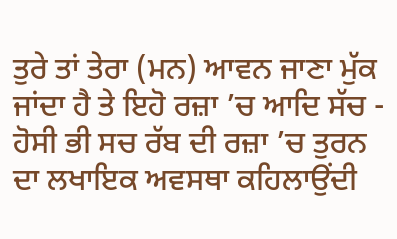ਤੁਰੇ ਤਾਂ ਤੇਰਾ (ਮਨ) ਆਵਨ ਜਾਣਾ ਮੁੱਕ ਜਾਂਦਾ ਹੈ ਤੇ ਇਹੋ ਰਜ਼ਾ ’ਚ ਆਦਿ ਸੱਚ -
ਹੋਸੀ ਭੀ ਸਚ ਰੱਬ ਦੀ ਰਜ਼ਾ ’ਚ ਤੁਰਨ ਦਾ ਲਖਾਇਕ ਅਵਸਥਾ ਕਹਿਲਾਉਂਦੀ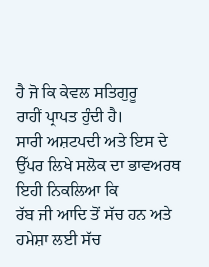ਹੈ ਜੋ ਕਿ ਕੇਵਲ ਸਤਿਗੁਰੂ
ਰਾਹੀਂ ਪ੍ਰਾਪਤ ਹੁੰਦੀ ਹੈ।
ਸਾਰੀ ਅਸ਼ਟਪਦੀ ਅਤੇ ਇਸ ਦੇ ਉੱਪਰ ਲਿਖੇ ਸਲੋਕ ਦਾ ਭਾਵਅਰਥ ਇਹੀ ਨਿਕਲਿਆ ਕਿ
ਰੱਬ ਜੀ ਆਦਿ ਤੋਂ ਸੱਚ ਹਨ ਅਤੇ ਹਮੇਸ਼ਾ ਲਈ ਸੱਚ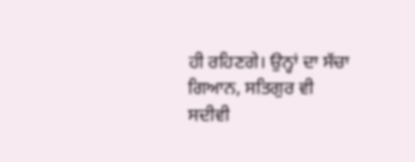ਹੀ ਰਹਿਣਗੇ। ਉਨ੍ਹਾਂ ਦਾ ਸੱਚਾ ਗਿਆਨ, ਸਤਿਗੁਰ ਵੀ
ਸਦੀਵੀ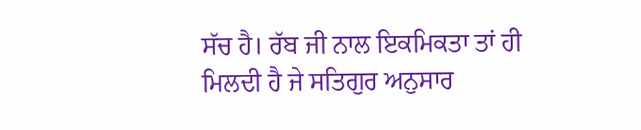ਸੱਚ ਹੈ। ਰੱਬ ਜੀ ਨਾਲ ਇਕਮਿਕਤਾ ਤਾਂ ਹੀ ਮਿਲਦੀ ਹੈ ਜੇ ਸਤਿਗੁਰ ਅਨੁਸਾਰ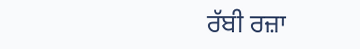ਰੱਬੀ ਰਜ਼ਾ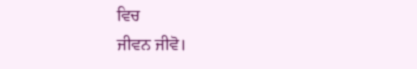ਵਿਚ
ਜੀਵਨ ਜੀਵੋ।